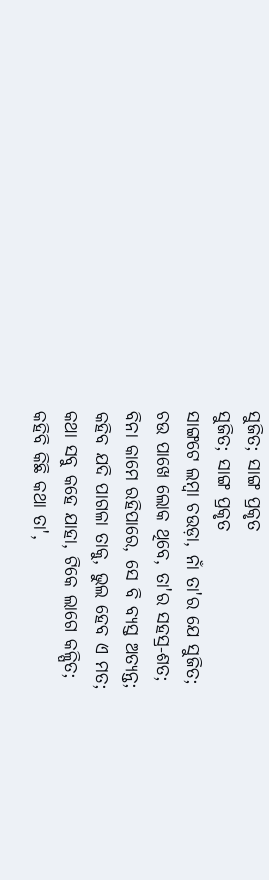ସୁଜିତ; ସାଙ୍ଗ ପ୍ରକୃତ
ସୁଜିତ; ସାଙ୍ଗ ପ୍ରକୃତ
ସାଙ୍ଗଟେ ଲମ୍ୱା ଚଉଡ଼ା, ନାଁ ତା'ର ଯେ ସୁଜିତ;
ଚଉ ପାଖେ ଲୋକ ଥିବେ, ତା'ର ସହସ୍ର-ଶତ;
ବିନା କାମେ ରହିପାରେ, ସେ ବି ବ୍ୟସ୍ତ ଅତ୍ୟନ୍ତ;
କହିବ ଯଦି ପାଗଳା ତାକୁ, ଭୁଲ ହେବ ଏ ମତ;
କଥା ସବୁ କହେ ଯାହା, ଟିକେ ଲାଗେ କଳ୍ପିତ;
କହିବି କିଛି କଥା ତା',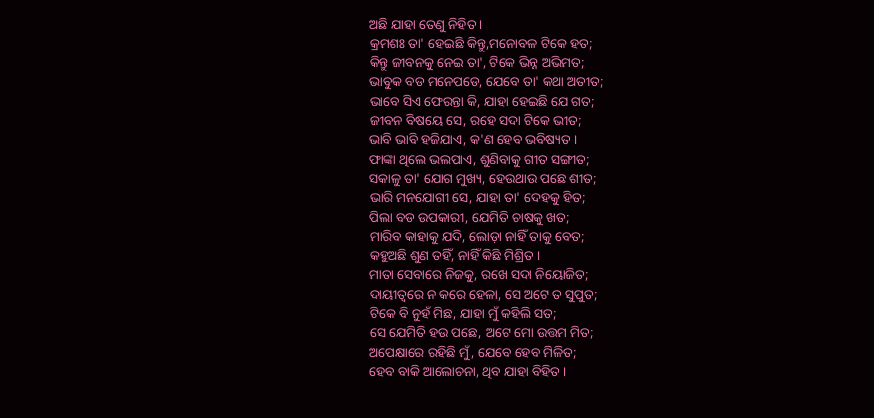ଅଛି ଯାହା ତେଣୁ ନିହିତ ।
କ୍ରମଶଃ ତା' ହେଇଛି କିନ୍ତୁ,ମନୋବଳ ଟିକେ ହତ;
କିନ୍ତୁ ଜୀବନକୁ ନେଇ ତା', ଟିକେ ଭିନ୍ନ ଅଭିମତ;
ଭାବୁକ ବଡ ମନେପଡେ, ଯେବେ ତା' କଥା ଅତୀତ;
ଭାବେ ସିଏ ଫେରନ୍ତା କି, ଯାହା ହେଇଛି ଯେ ଗତ;
ଜୀବନ ବିଷୟେ ସେ, ରହେ ସଦା ଟିକେ ଭୀତ;
ଭାବି ଭାବି ହଜିଯାଏ, କ'ଣ ହେବ ଭବିଷ୍ୟତ ।
ଫାଙ୍କା ଥିଲେ ଭଲପାଏ, ଶୁଣିବାକୁ ଗୀତ ସଙ୍ଗୀତ;
ସକାଳୁ ତା' ଯୋଗ ମୁଖ୍ୟ, ହେଉଥାଉ ପଛେ ଶୀତ;
ଭାରି ମନଯୋଗୀ ସେ, ଯାହା ତା' ଦେହକୁ ହିତ;
ପିଲା ବଡ ଉପକାରୀ, ଯେମିତି ଚାଷକୁ ଖତ;
ମାରିବ କାହାକୁ ଯଦି, ଲୋଡ଼ା ନାହିଁ ତାକୁ ବେତ;
କହୁଅଛି ଶୁଣ ତହିଁ, ନାହିଁ କିଛି ମିଶ୍ରିତ ।
ମାତା ସେବାରେ ନିଜକୁ, ରଖେ ସଦା ନିୟୋଜିତ;
ଦାୟୀତ୍ୱରେ ନ କରେ ହେଳା, ସେ ଅଟେ ତ ସୁପୁତ;
ଟିକେ ବି ନୁହଁ ମିଛ, ଯାହା ମୁଁ କହିଲି ସତ;
ସେ ଯେମିତି ହଉ ପଛେ, ଅଟେ ମୋ ଉତ୍ତମ ମିତ;
ଅପେକ୍ଷାରେ ରହିଛି ମୁଁ, ଯେବେ ହେବ ମିଳିତ;
ହେବ ବାକି ଆଲୋଚନା, ଥିବ ଯାହା ବିହିତ ।